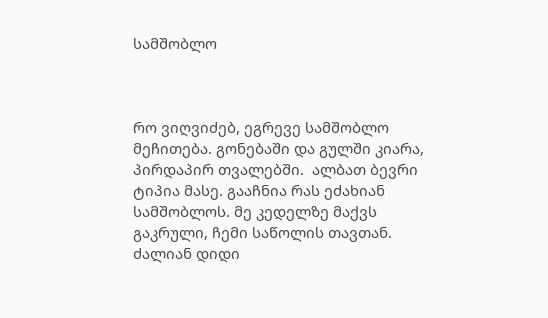სამშობლო



რო ვიღვიძებ, ეგრევე სამშობლო მეჩითება. გონებაში და გულში კიარა, პირდაპირ თვალებში.  ალბათ ბევრი ტიპია მასე. გააჩნია რას ეძახიან სამშობლოს. მე კედელზე მაქვს გაკრული, ჩემი საწოლის თავთან.  ძალიან დიდი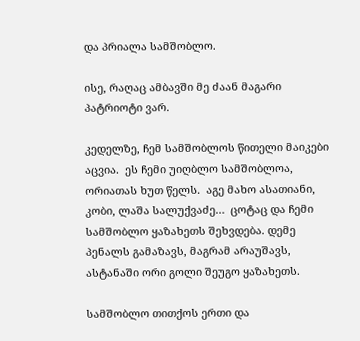და პრიალა სამშობლო.

ისე, რაღაც ამბავში მე ძაან მაგარი პატრიოტი ვარ.

კედელზე, ჩემ სამშობლოს წითელი მაიკები აცვია.  ეს ჩემი უიღბლო სამშობლოა, ორიათას ხუთ წელს.  აგე მახო ასათიანი, კობი, ლაშა სალუქვაძე…  ცოტაც და ჩემი სამშობლო ყაზახეთს შეხვდება. დემე პენალს გამაზავს, მაგრამ არაუშავს, ასტანაში ორი გოლი შეუგო ყაზახეთს.

სამშობლო თითქოს ერთი და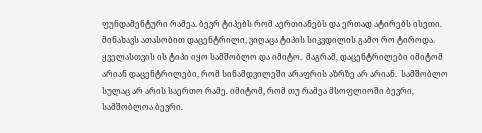ფუნდამენტური რამეა. ბევრ ტიპებს რომ აერთიანებს და ერთად ატირებს ისეთი. მინახავს ათასობით დაცენტრილი, ვიღაცა ტიპის სიკვდილის გამო რო ტიროდა. ყველასთვის ის ტიპი იყო სამშობლო და იმიტო.  მაგრამ, დაცენტრილები იმიტომ არიან დაცენტრილები, რომ სინამდვილეში არაფრის აზრზე არ არიან.  სამშობლო სულაც არ არის საერთო რამე. იმიტომ, რომ თუ რამეა მსოფლიოში ბევრი, სამშობლოა ბევრი.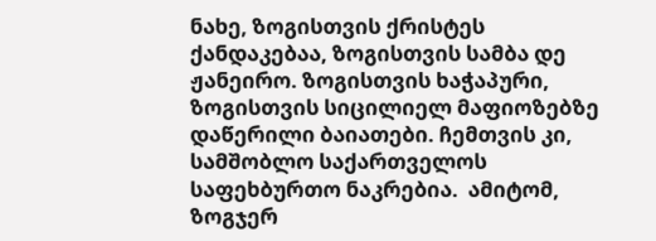ნახე, ზოგისთვის ქრისტეს ქანდაკებაა, ზოგისთვის სამბა დე ჟანეირო. ზოგისთვის ხაჭაპური, ზოგისთვის სიცილიელ მაფიოზებზე დაწერილი ბაიათები. ჩემთვის კი, სამშობლო საქართველოს საფეხბურთო ნაკრებია.  ამიტომ, ზოგჯერ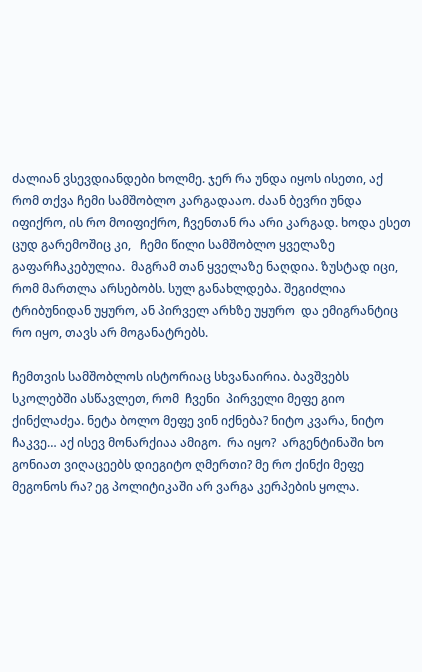ძალიან ვსევდიანდები ხოლმე. ჯერ რა უნდა იყოს ისეთი, აქ რომ თქვა ჩემი სამშობლო კარგადააო. ძაან ბევრი უნდა იფიქრო, ის რო მოიფიქრო, ჩვენთან რა არი კარგად. ხოდა ესეთ ცუდ გარემოშიც კი,   ჩემი წილი სამშობლო ყველაზე გაფარჩაკებულია.  მაგრამ თან ყველაზე ნაღდია. ზუსტად იცი, რომ მართლა არსებობს. სულ განახლდება. შეგიძლია ტრიბუნიდან უყურო, ან პირველ არხზე უყურო  და ემიგრანტიც რო იყო, თავს არ მოგანატრებს.

ჩემთვის სამშობლოს ისტორიაც სხვანაირია. ბავშვებს სკოლებში ასწავლეთ, რომ  ჩვენი  პირველი მეფე გიო ქინქლაძეა. ნეტა ბოლო მეფე ვინ იქნება? ნიტო კვარა, ნიტო ჩაკვე… აქ ისევ მონარქიაა ამიგო.  რა იყო?  არგენტინაში ხო გონიათ ვიღაცეებს დიეგიტო ღმერთი? მე რო ქინქი მეფე მეგონოს რა? ეგ პოლიტიკაში არ ვარგა კერპების ყოლა.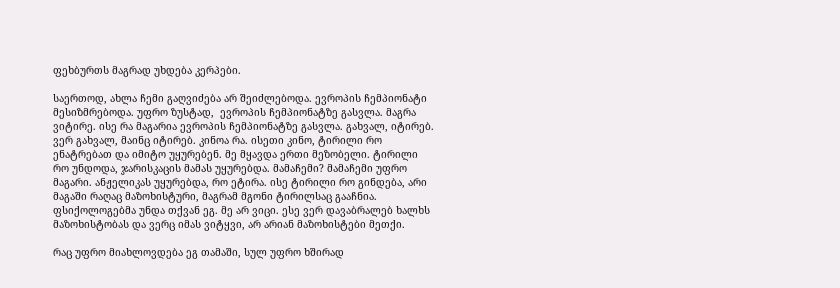ფეხბურთს მაგრად უხდება კერპები.

საერთოდ, ახლა ჩემი გაღვიძება არ შეიძლებოდა. ევროპის ჩემპიონატი მესიზმრებოდა. უფრო ზუსტად,  ევროპის ჩემპიონატზე გასვლა. მაგრა ვიტირე. ისე რა მაგარია ევროპის ჩემპიონატზე გასვლა. გახვალ, იტირებ. ვერ გახვალ, მაინც იტირებ. კინოა რა. ისეთი კინო, ტირილი რო ენატრებათ და იმიტო უყურებენ. მე მყავდა ერთი მეზობელი. ტირილი რო უნდოდა, ჯარისკაცის მამას უყურებდა. მამაჩემი? მამაჩემი უფრო მაგარი. ანჟელიკას უყურებდა, რო ეტირა. ისე ტირილი რო გინდება, არი მაგაში რაღაც მაზოხისტური, მაგრამ მგონი ტირილსაც გააჩნია. ფსიქოლოგებმა უნდა თქვან ეგ. მე არ ვიცი. ესე ვერ დავაბრალებ ხალხს მაზოხისტობას და ვერც იმას ვიტყვი, არ არიან მაზოხისტები მეთქი.

რაც უფრო მიახლოვდება ეგ თამაში, სულ უფრო ხშირად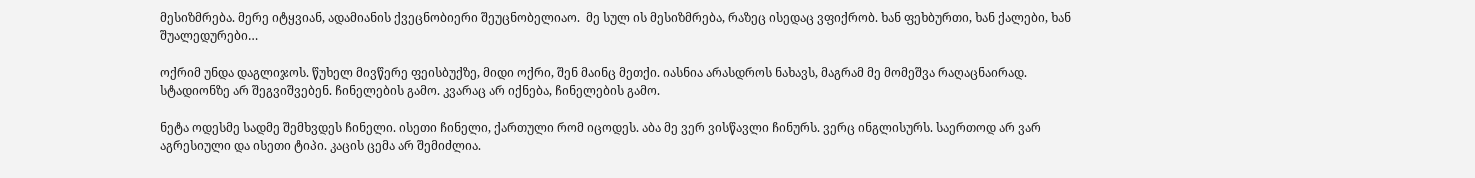მესიზმრება. მერე იტყვიან, ადამიანის ქვეცნობიერი შეუცნობელიაო.  მე სულ ის მესიზმრება, რაზეც ისედაც ვფიქრობ. ხან ფეხბურთი, ხან ქალები, ხან შუალედურები…

ოქრიმ უნდა დაგლიჯოს. წუხელ მივწერე ფეისბუქზე, მიდი ოქრი, შენ მაინც მეთქი. იასნია არასდროს ნახავს, მაგრამ მე მომეშვა რაღაცნაირად. სტადიონზე არ შეგვიშვებენ. ჩინელების გამო. კვარაც არ იქნება, ჩინელების გამო.

ნეტა ოდესმე სადმე შემხვდეს ჩინელი. ისეთი ჩინელი, ქართული რომ იცოდეს. აბა მე ვერ ვისწავლი ჩინურს. ვერც ინგლისურს. საერთოდ არ ვარ აგრესიული და ისეთი ტიპი. კაცის ცემა არ შემიძლია.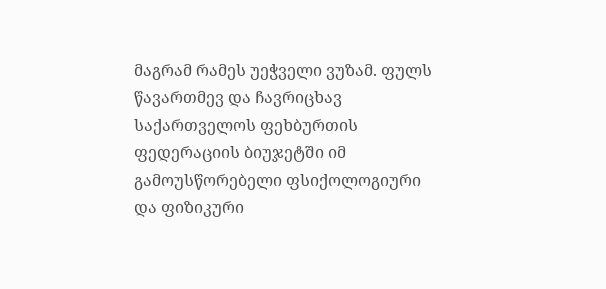მაგრამ რამეს უეჭველი ვუზამ. ფულს წავართმევ და ჩავრიცხავ საქართველოს ფეხბურთის ფედერაციის ბიუჯეტში იმ გამოუსწორებელი ფსიქოლოგიური და ფიზიკური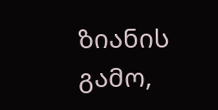ზიანის გამო,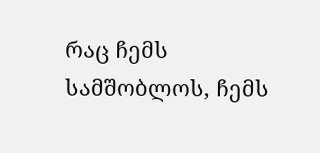რაც ჩემს სამშობლოს, ჩემს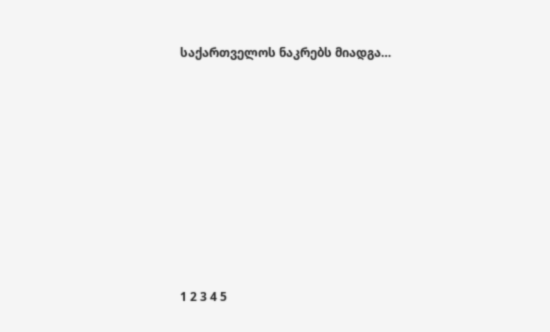საქართველოს ნაკრებს მიადგა…









1 2 3 4 5